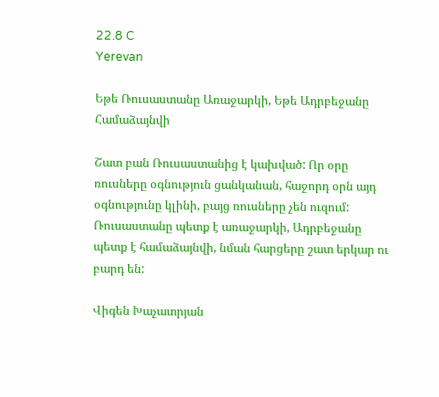22.8 C
Yerevan

Եթե Ռուսաստանը Առաջարկի, Եթե Ադրբեջանը Համաձայնվի

Շատ բան Ռուսաստանից է կախված: Որ օրը ռուսները օգնություն ցանկանան, հաջորդ օրն այդ օգնությունը կլինի, բայց ռուսները չեն ուզում: Ռուսաստանը պետք է առաջարկի, Ադրբեջանը պետք է համաձայնվի, նման հարցերը շատ երկար ու բարդ են:

Վիգեն Խաչատրյան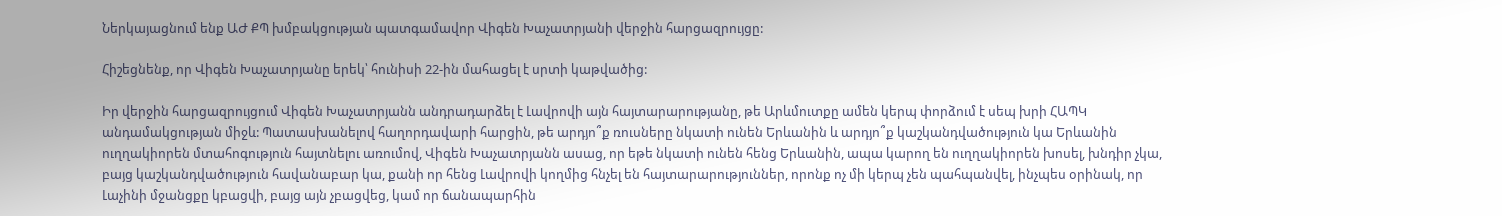Ներկայացնում ենք ԱԺ ՔՊ խմբակցության պատգամավոր Վիգեն Խաչատրյանի վերջին հարցազրույցը:

Հիշեցնենք, որ Վիգեն Խաչատրյանը երեկ՝ հունիսի 22-ին մահացել է սրտի կաթվածից:

Իր վերջին հարցազրույցում Վիգեն Խաչատրյանն անդրադարձել է Լավրովի այն հայտարարությանը, թե Արևմուտքը ամեն կերպ փորձում է սեպ խրի ՀԱՊԿ անդամակցության միջև: Պատասխանելով հաղորդավարի հարցին, թե արդյո՞ք ռուսները նկատի ունեն Երևանին և արդյո՞ք կաշկանդվածություն կա Երևանին ուղղակիորեն մտահոգություն հայտնելու առումով, Վիգեն Խաչատրյանն ասաց, որ եթե նկատի ունեն հենց Երևանին, ապա կարող են ուղղակիորեն խոսել, խնդիր չկա, բայց կաշկանդվածություն հավանաբար կա, քանի որ հենց Լավրովի կողմից հնչել են հայտարարություններ, որոնք ոչ մի կերպ չեն պահպանվել, ինչպես օրինակ, որ Լաչինի մջանցքը կբացվի, բայց այն չբացվեց, կամ որ ճանապարհին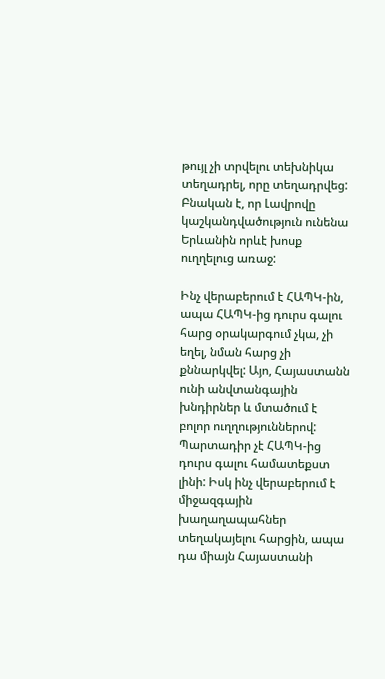թույլ չի տրվելու տեխնիկա տեղադրել, որը տեղադրվեց: Բնական է, որ Լավրովը կաշկանդվածություն ունենա Երևանին որևէ խոսք ուղղելուց առաջ:

Ինչ վերաբերում է ՀԱՊԿ-ին, ապա ՀԱՊԿ-ից դուրս գալու հարց օրակարգում չկա, չի եղել, նման հարց չի քննարկվել: Այո, Հայաստանն ունի անվտանգային խնդիրներ և մտածում է բոլոր ուղղություններով: Պարտադիր չէ ՀԱՊԿ-ից դուրս գալու համատեքստ լինի: Իսկ ինչ վերաբերում է միջազգային խաղաղապահներ տեղակայելու հարցին, ապա դա միայն Հայաստանի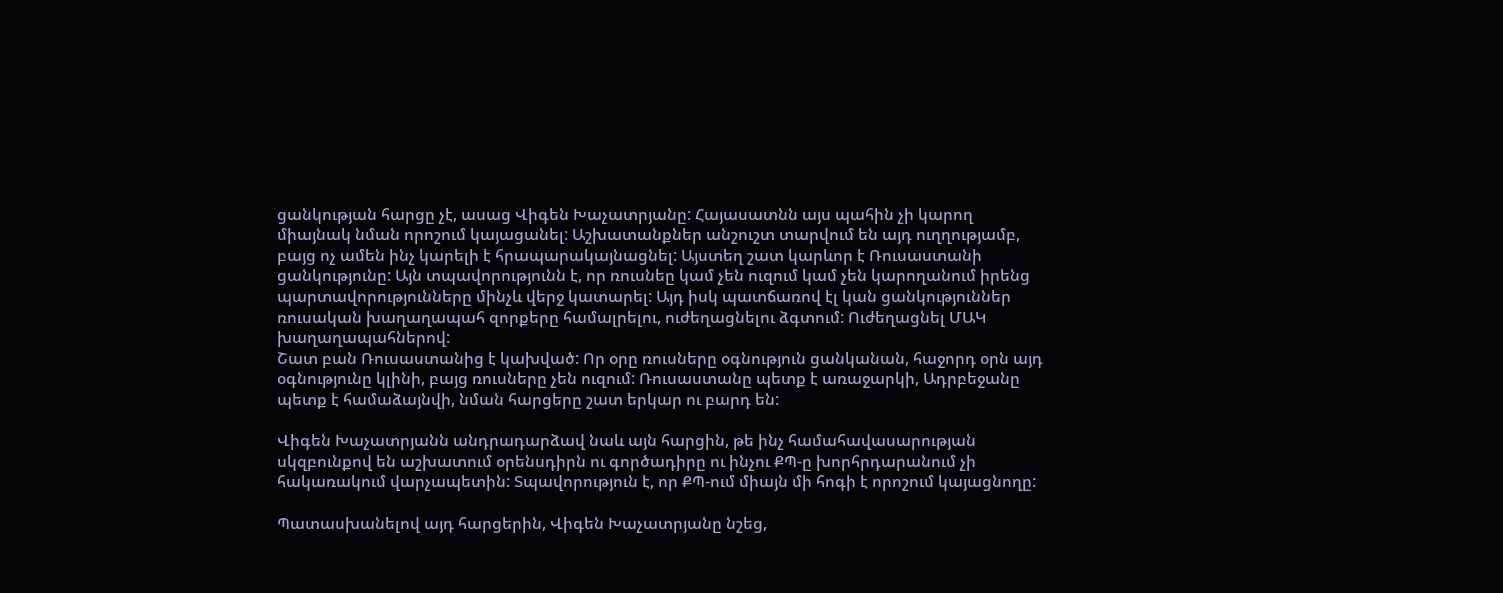ցանկության հարցը չէ, ասաց Վիգեն Խաչատրյանը: Հայասատնն այս պահին չի կարող միայնակ նման որոշում կայացանել: Աշխատանքներ անշուշտ տարվում են այդ ուղղությամբ, բայց ոչ ամեն ինչ կարելի է հրապարակայնացնել: Այստեղ շատ կարևոր է Ռուսաստանի ցանկությունը: Այն տպավորությունն է, որ ռուսնեը կամ չեն ուզում կամ չեն կարողանում իրենց պարտավորությունները մինչև վերջ կատարել: Այդ իսկ պատճառով էլ կան ցանկություններ ռուսական խաղաղապահ զորքերը համալրելու, ուժեղացնելու ձգտում: Ուժեղացնել ՄԱԿ խաղաղապահներով:
Շատ բան Ռուսաստանից է կախված: Որ օրը ռուսները օգնություն ցանկանան, հաջորդ օրն այդ օգնությունը կլինի, բայց ռուսները չեն ուզում: Ռուսաստանը պետք է առաջարկի, Ադրբեջանը պետք է համաձայնվի, նման հարցերը շատ երկար ու բարդ են:

Վիգեն Խաչատրյանն անդրադարձավ նաև այն հարցին, թե ինչ համահավասարության սկզբունքով են աշխատում օրենսդիրն ու գործադիրը ու ինչու ՔՊ‑ը խորհրդարանում չի հակառակում վարչապետին: Տպավորություն է, որ ՔՊ-ում միայն մի հոգի է որոշում կայացնողը:

Պատասխանելով այդ հարցերին, Վիգեն Խաչատրյանը նշեց,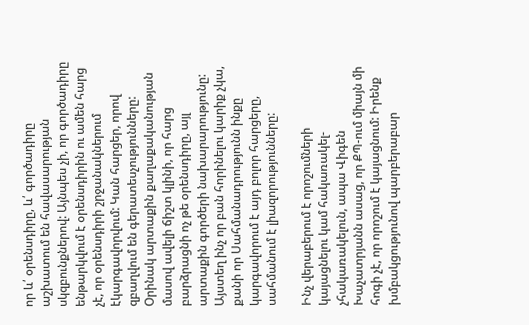որ և՛ օրենսդիրը, և՛ գործադիրը աշխատում են հավասարության սկզբունքներով: Այնպես չի, որ գործադիրը ենթարկվում է օրենսդիրին ու ամեն հարց չէ, որ օրենսդիրի շրջանակներում էկարգավորվում: Կան հարցեր, որով զբաղվում են գերատեսչությունները: Օրինակ արտաքին քաղաքականության մասով ավելի ճիշտ կլինի, որ հարց բարձրացնի ոչ թե օրենսդիրը, այլ արտաքին գործերի նախարարությունը: Այստեղ ինչ որ բան հորինելու կարիք չկա, քանի որ Սահմանադրությունն ինքը կարգավորում է այդ բոլոր հարցերը, սահմանում է լիազորությունները:

Ինչ վերաբերում է որոշումների կայացնելու կամ հակառակել-չհակառակելուն, ապա Վիգեն Խաչատրյանն ասաց, որ ՔՊ-ում միայն մի հոգի չէ, որ որոշում է կայացնում: Իրենք խմբակցությունով պարբերաբար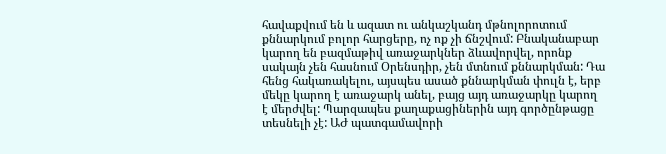հավաքվում են և ազատ ու անկաշկանդ մթնոլորոտում քննարկում բոլոր հարցերը, ոչ ոք չի ճնշվում: Բնականաբար կարող են բազմաթիվ առաջարկներ ձևավորվել, որոնք սակայն չեն հասնում Օրենսդիր, չեն մտնում քննարկման: Դա հենց հակառակելու, այսպես ասած քննարկման փուլն է, երբ մեկը կարող է առաջարկ անել, բայց այդ առաջարկը կարող է մերժվել: Պարզապես քաղաքացիներին այդ գործընթացը տեսնելի չէ: ԱԺ պատգամավորի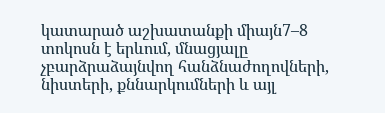կատարած աշխատանքի միայն7–8 տոկոսն է երևում, մնացյալը չբարձրաձայնվող հանձնաժողովների, նիստերի, քննարկումների և այլ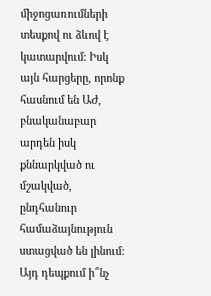միջոցառումների տեսքով ու ձևով է կատարվում: Իսկ այն հարցերը, որոնք հասնում են ԱԺ, բնականաբար արդեն իսկ քննարկված ու մշակված, ընդհանուր համաձայնություն ստացված են լինում: Այդ դեպքում ի՞նչ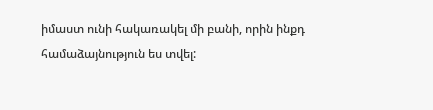իմաստ ունի հակառակել մի բանի, որին ինքդ համաձայնություն ես տվել: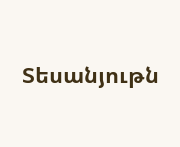Տեսանյութն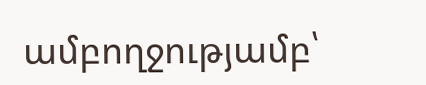ամբողջությամբ՝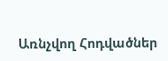Առնչվող Հոդվածներ